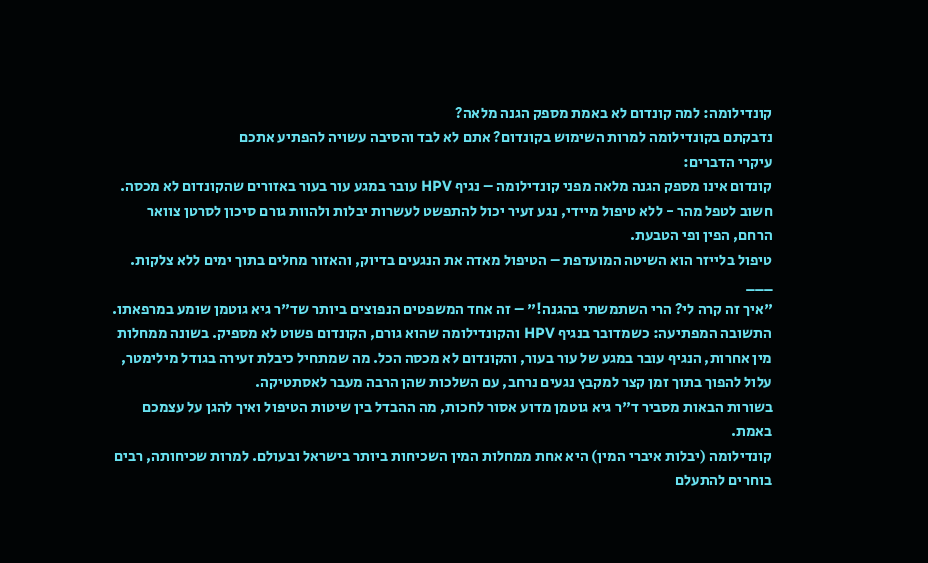קונדילומה: למה קונדום לא באמת מספק הגנה מלאה?
נדבקתם בקונדילומה למרות השימוש בקונדום? אתם לא לבד והסיבה עשויה להפתיע אתכם
עיקרי הדברים:
קונדום אינו מספק הגנה מלאה מפני קונדילומה – נגיף HPV עובר במגע עור בעור באזורים שהקונדום לא מכסה.
חשוב לטפל מהר - ללא טיפול מיידי, נגע זעיר יכול להתפשט לעשרות יבלות ולהוות גורם סיכון לסרטן צוואר הרחם, הפין ופי הטבעת.
טיפול בלייזר הוא השיטה המועדפת – הטיפול מאדה את הנגעים בדיוק, והאזור מחלים בתוך ימים ללא צלקות.
___
"איך זה קרה לי? הרי השתמשתי בהגנה!" – זה אחד המשפטים הנפוצים ביותר שד"ר גיא גוטמן שומע במרפאתו. התשובה המפתיעה: כשמדובר בנגיף HPV והקונדילומה שהוא גורם, הקונדום פשוט לא מספיק. בשונה ממחלות מין אחרות, הנגיף עובר במגע של עור בעור, והקונדום לא מכסה הכל. מה שמתחיל כיבלת זעירה בגודל מילימטר, עלול להפוך בתוך זמן קצר למקבץ נגעים נרחב, עם השלכות שהן הרבה מעבר לאסתטיקה.
בשורות הבאות מסביר ד"ר גיא גוטמן מדוע אסור לחכות, מה ההבדל בין שיטות הטיפול ואיך להגן על עצמכם באמת.
קונדילומה (יבלות איברי המין) היא אחת ממחלות המין השכיחות ביותר בישראל ובעולם. למרות שכיחותה, רבים בוחרים להתעלם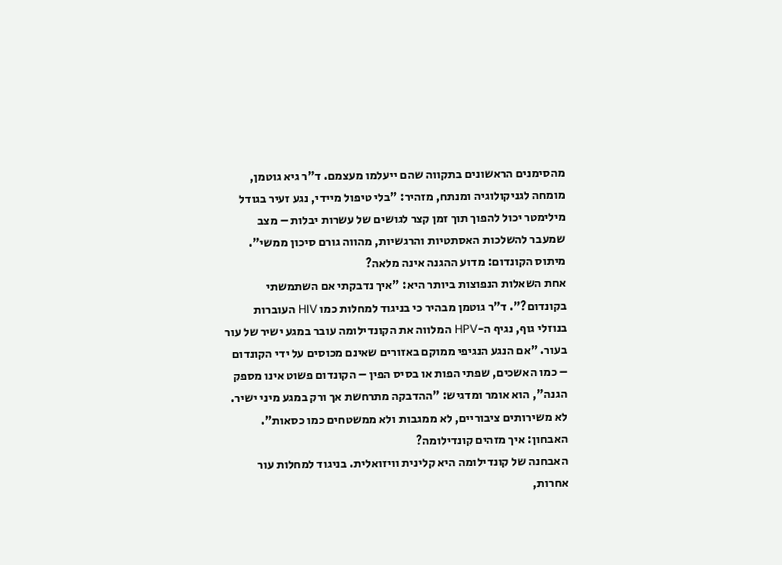מהסימנים הראשונים בתקווה שהם ייעלמו מעצמם. ד"ר גיא גוטמן, מומחה לגניקולוגיה ומנתח, מזהיר: "בלי טיפול מיידי, נגע זעיר בגודל מילימטר יכול להפוך תוך זמן קצר לגושים של עשרות יבלות – מצב שמעבר להשלכות האסתטיות והרגשיות, מהווה גורם סיכון ממשי".
מיתוס הקונדום: מדוע ההגנה אינה מלאה?
אחת השאלות הנפוצות ביותר היא: "איך נדבקתי אם השתמשתי בקונדום?". ד"ר גוטמן מבהיר כי בניגוד למחלות כמו HIV העוברות בנוזלי גוף, נגיף ה-HPV המלווה את הקונדילומה עובר במגע ישיר של עור בעור. "אם הנגע הנגיפי ממוקם באזורים שאינם מכוסים על ידי הקונדום – כמו האשכים, שפתי הפות או בסיס הפין – הקונדום פשוט אינו מספק הגנה", הוא אומר ומדגיש: "ההדבקה מתרחשת אך ורק במגע מיני ישיר. לא משירותים ציבוריים, לא ממגבות ולא ממשטחים כמו כסאות".
האבחון: איך מזהים קונדילומה?
האבחנה של קונדילומה היא קלינית וויזואלית. בניגוד למחלות עור אחרות,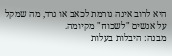היא לרוב אינה גורמת לכאב או גרד, מה שמקל על אנשים "לשכוח" מקיומה.
מבנה: היבלות בעלות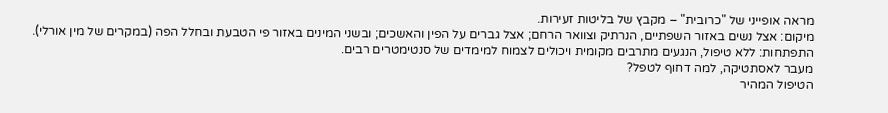מראה אופייני של "כרובית" – מקבץ של בליטות זעירות.
מיקום: אצל נשים באזור השפתיים, הנרתיק וצוואר הרחם; אצל גברים על הפין והאשכים; ובשני המינים באזור פי הטבעת ובחלל הפה (במקרים של מין אורלי).
התפתחות: ללא טיפול, הנגעים מתרבים מקומית ויכולים לצמוח למימדים של סנטימטרים רבים.
מעבר לאסתטיקה, למה דחוף לטפל?
הטיפול המהיר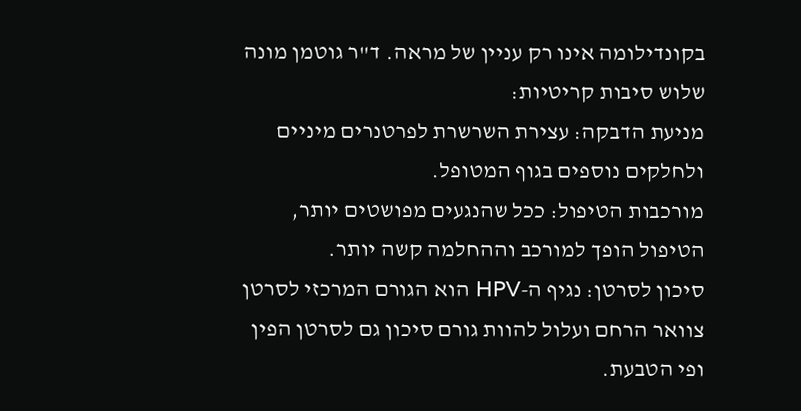בקונדילומה אינו רק עניין של מראה. ד"ר גוטמן מונה שלוש סיבות קריטיות:
מניעת הדבקה: עצירת השרשרת לפרטנרים מיניים ולחלקים נוספים בגוף המטופל.
מורכבות הטיפול: ככל שהנגעים מפושטים יותר, הטיפול הופך למורכב וההחלמה קשה יותר.
סיכון לסרטן: נגיף ה-HPV הוא הגורם המרכזי לסרטן צוואר הרחם ועלול להוות גורם סיכון גם לסרטן הפין ופי הטבעת.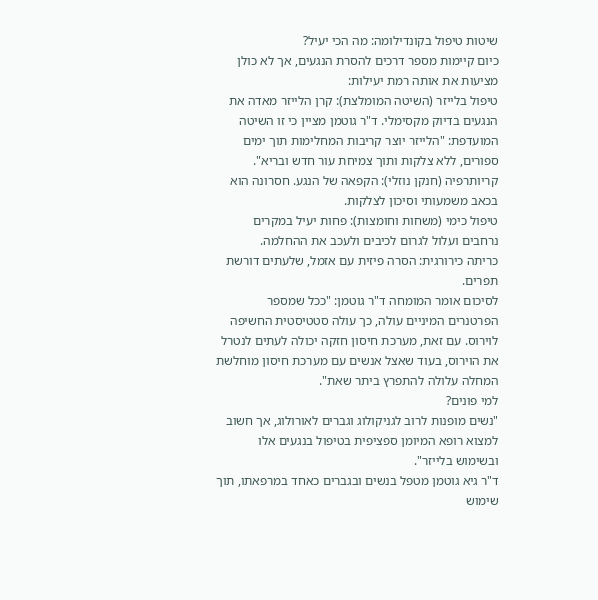שיטות טיפול בקונדילומה: מה הכי יעיל?
כיום קיימות מספר דרכים להסרת הנגעים, אך לא כולן מציעות את אותה רמת יעילות:
טיפול בלייזר (השיטה המומלצת): קרן הלייזר מאדה את הנגעים בדיוק מקסימלי. ד"ר גוטמן מציין כי זו השיטה המועדפת: "הלייזר יוצר קריבות המחלימות תוך ימים ספורים, ללא צלקות ותוך צמיחת עור חדש ובריא".
קריותרפיה (חנקן נוזלי): הקפאה של הנגע. חסרונה הוא בכאב משמעותי וסיכון לצלקות.
טיפול כימי (משחות וחומצות): פחות יעיל במקרים נרחבים ועלול לגרום לכיבים ולעכב את ההחלמה.
כריתה כירורגית: הסרה פיזית עם אזמל, שלעתים דורשת תפרים.
לסיכום אומר המומחה ד"ר גוטמן: "ככל שמספר הפרטנרים המיניים עולה, כך עולה סטטיסטית החשיפה לוירוס. עם זאת, מערכת חיסון חזקה יכולה לעתים לנטרל את הוירוס, בעוד שאצל אנשים עם מערכת חיסון מוחלשת המחלה עלולה להתפרץ ביתר שאת".
למי פונים?
"נשים מופנות לרוב לגניקולוג וגברים לאורולוג, אך חשוב למצוא רופא המיומן ספציפית בטיפול בנגעים אלו ובשימוש בלייזר".
ד"ר גיא גוטמן מטפל בנשים ובגברים כאחד במרפאתו, תוך שימוש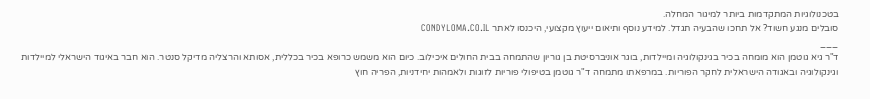בטכנולוגיות המתקדמות ביותר למיגור המחלה.
סובלים מנגע חשוד? אל תחכו שהבעיה תגדל. למידע נוסף ותיאום ייעוץ מקצועי, היכנסו לאתר CONDYLOMA.CO.IL
___
ד"ר גיא גוטמן הוא מומחה בכיר בגינקולוגיה ומיילדות, בוגר אוניברסיטת בן גוריון שהתמחה בבית החולים איכילוב. כיום הוא משמש כרופא בכיר בכללית, אסותא והרצליה מדיקל סנטר. הוא חבר באיגוד הישראלי למיילדות וגינקולוגיה ובאגודה הישראלית לחקר הפוריות. במרפאתו מתמחה ד"ר גוטמן בטיפולי פוריות לזוגות ולאמהות יחידניות, הפריה חוץ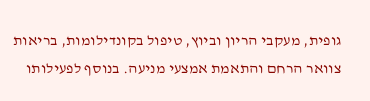גופית, מעקבי הריון וביוץ, טיפול בקונדילומות, בריאות צוואר הרחם והתאמת אמצעי מניעה. בנוסף לפעילותו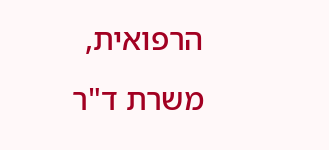הרפואית, משרת ד"ר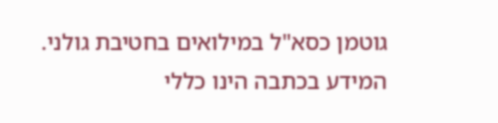גוטמן כסא"ל במילואים בחטיבת גולני.
המידע בכתבה הינו כללי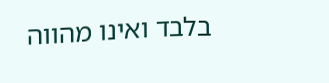בלבד ואינו מהווה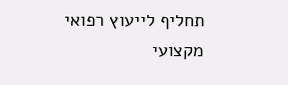תחליף לייעוץ רפואי מקצועי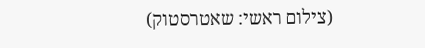(צילום ראשי: שאטרסטוק)